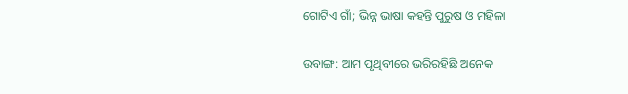ଗୋଟିଏ ଗାଁ; ଭିନ୍ନ ଭାଷା କହନ୍ତି ପୁରୁଷ ଓ ମହିଳା

ଉବାଙ୍ଗ: ଆମ ପୃଥିବୀରେ ଭରିରହିଛି ଅନେକ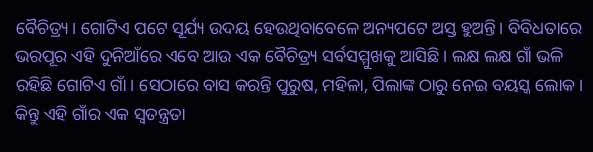ବୈଚିତ୍ର୍ୟ। ଗୋଟିଏ ପଟେ ସୂର୍ଯ୍ୟ ଉଦୟ ହେଉଥିବାବେଳେ ଅନ୍ୟପଟେ ଅସ୍ତ ହୁଅନ୍ତି। ବିବିଧତାରେ ଭରପୂର ଏହି ଦୁନିଆଁରେ ଏବେ ଆଉ ଏକ ବୈଚିତ୍ର୍ୟ ସର୍ବସମ୍ମୁଖକୁ ଆସିଛି। ଲକ୍ଷ ଲକ୍ଷ ଗାଁ ଭଳି ରହିଛି ଗୋଟିଏ ଗାଁ। ସେଠାରେ ବାସ କରନ୍ତି ପୁରୁଷ, ମହିଳା, ପିଲାଙ୍କ ଠାରୁ ନେଇ ବୟସ୍କ ଲୋକ। କିନ୍ତୁ ଏହି ଗାଁର ଏକ ସ୍ୱତନ୍ତ୍ରତା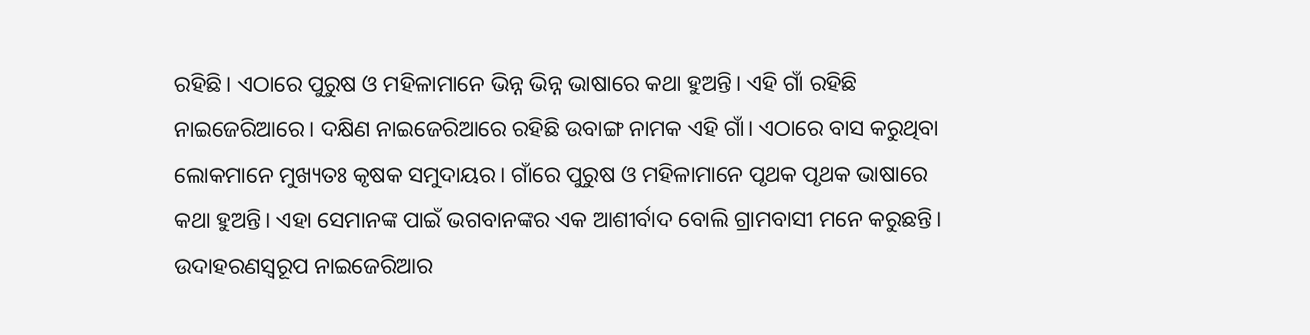ରହିଛି। ଏଠାରେ ପୁରୁଷ ଓ ମହିଳାମାନେ ଭିନ୍ନ ଭିନ୍ନ ଭାଷାରେ କଥା ହୁଅନ୍ତି। ଏହି ଗାଁ ରହିଛି ନାଇଜେରିଆରେ। ଦକ୍ଷିଣ ନାଇଜେରିଆରେ ରହିଛି ଉବାଙ୍ଗ ନାମକ ଏହି ଗାଁ। ଏଠାରେ ବାସ କରୁଥିବା ଲୋକମାନେ ମୁଖ୍ୟତଃ କୃଷକ ସମୁଦାୟର। ଗାଁରେ ପୁରୁଷ ଓ ମହିଳାମାନେ ପୃଥକ ପୃଥକ ଭାଷାରେ କଥା ହୁଅନ୍ତି। ଏହା ସେମାନଙ୍କ ପାଇଁ ଭଗବାନଙ୍କର ଏକ ଆଶୀର୍ବାଦ ବୋଲି ଗ୍ରାମବାସୀ ମନେ କରୁଛନ୍ତି। ଉଦାହରଣସ୍ୱରୂପ ନାଇଜେରିଆର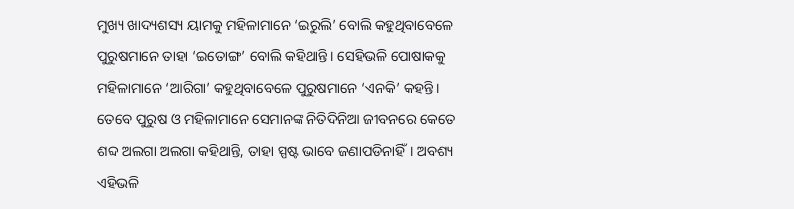ମୁଖ୍ୟ ଖାଦ୍ୟଶସ୍ୟ ୟାମକୁ ମହିଳାମାନେ ‘ଇରୁଲି’ ବୋଲି କହୁଥିବାବେଳେ ପୁରୁଷମାନେ ତାହା ‘ଇତୋଙ୍ଗ’ ବୋଲି କହିଥାନ୍ତି। ସେହିଭଳି ପୋଷାକକୁ ମହିଳାମାନେ ‘ଆରିଗା’ କହୁଥିବାବେଳେ ପୁରୁଷମାନେ ‘ଏନକି’ କହନ୍ତି। ତେବେ ପୁରୁଷ ଓ ମହିଳାମାନେ ସେମାନଙ୍କ ନିତିଦିନିଆ ଜୀବନରେ କେତେ ଶବ୍ଦ ଅଲଗା ଅଲଗା କହିଥାନ୍ତି, ତାହା ସ୍ପଷ୍ଟ ଭାବେ ଜଣାପଡିନାହିଁ। ଅବଶ୍ୟ ଏହିଭଳି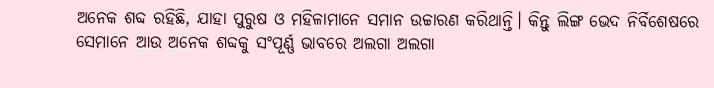ଅନେକ ଶବ୍ଦ ରହିଛି, ଯାହା ପୁରୁଷ ଓ ମହିଳାମାନେ ସମାନ ଉଚ୍ଚାରଣ କରିଥାନ୍ତି। କିନ୍ତୁ ଲିଙ୍ଗ ଭେଦ ନିର୍ବିଶେଷରେ ସେମାନେ ଆଉ ଅନେକ ଶବ୍ଦକୁ ସଂପୂର୍ଣ୍ଣ ଭାବରେ ଅଲଗା ଅଲଗା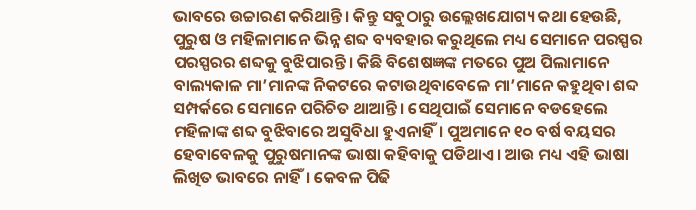ଭାବରେ ଉଚ୍ଚାରଣ କରିଥାନ୍ତି। କିନ୍ତୁ ସବୁଠାରୁ ଉଲ୍ଲେଖଯୋଗ୍ୟ କଥା ହେଉଛି, ପୁରୁଷ ଓ ମହିଳାମାନେ ଭିନ୍ନ ଶବ୍ଦ ବ୍ୟବହାର କରୁଥିଲେ ମଧ୍ୟ ସେମାନେ ପରସ୍ପର ପରସ୍ପରର ଶବ୍ଦକୁ ବୁଝିପାରନ୍ତି। କିଛି ବିଶେଷଜ୍ଞଙ୍କ ମତରେ ପୁଅ ପିଲାମାନେ ବାଲ୍ୟକାଳ ମା’ମାନଙ୍କ ନିକଟରେ କଟାଉଥିବାବେଳେ ମା’ମାନେ କହୁଥିବା ଶବ୍ଦ ସମ୍ପର୍କରେ ସେମାନେ ପରିଚିତ ଥାଆନ୍ତି। ସେଥିପାଇଁ ସେମାନେ ବଡହେଲେ ମହିଳାଙ୍କ ଶବ୍ଦ ବୁଝିବାରେ ଅସୁବିଧା ହୁଏନାହିଁ। ପୁଅମାନେ ୧୦ ବର୍ଷ ବୟସର ହେବାବେଳକୁ ପୁରୁଷମାନଙ୍କ ଭାଷା କହିବାକୁ ପଡିଥାଏ। ଆଉ ମଧ୍ୟ ଏହି ଭାଷା ଲିଖିତ ଭାବରେ ନାହିଁ। କେବଳ ପିଢି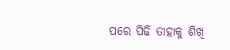ପରେ ପିଢି ତାହାକୁ ଶିଖି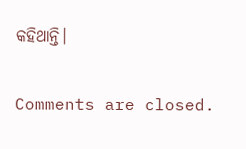କହିଥାନ୍ତି।

Comments are closed.